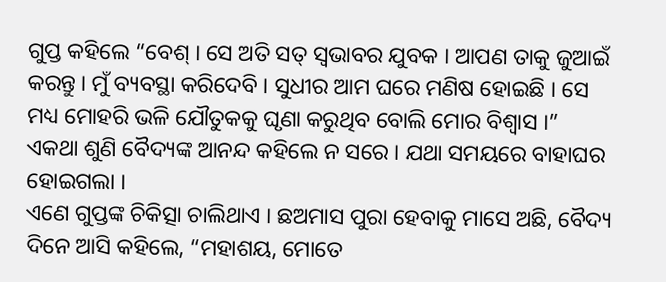ଗୁପ୍ତ କହିଲେ “ବେଶ୍ । ସେ ଅତି ସତ୍ ସ୍ୱଭାବର ଯୁବକ । ଆପଣ ତାକୁ ଜୁଆଇଁ କରନ୍ତୁ । ମୁଁ ବ୍ୟବସ୍ଥା କରିଦେବି । ସୁଧୀର ଆମ ଘରେ ମଣିଷ ହୋଇଛି । ସେ ମଧ୍ୟ ମୋହରି ଭଳି ଯୌତୁକକୁ ଘୃଣା କରୁଥିବ ବୋଲି ମୋର ବିଶ୍ୱାସ ।”
ଏକଥା ଶୁଣି ବୈଦ୍ୟଙ୍କ ଆନନ୍ଦ କହିଲେ ନ ସରେ । ଯଥା ସମୟରେ ବାହାଘର ହୋଇଗଲା ।
ଏଣେ ଗୁପ୍ତଙ୍କ ଚିକିତ୍ସା ଚାଲିଥାଏ । ଛଅମାସ ପୁରା ହେବାକୁ ମାସେ ଅଛି, ବୈଦ୍ୟ ଦିନେ ଆସି କହିଲେ, “ମହାଶୟ, ମୋତେ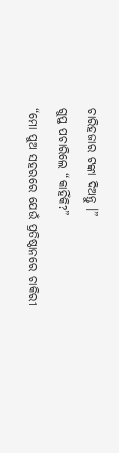ଚାରିହଜାର ଟଙ୍କା ଦିଅନ୍ତୁ ।”
ଗୁପ୍ତ ପଚାରିଲେ “କାହିଁକି?”
“ମୋ ପୁଅ ସହରରେ ଯେଉଁ ପ୍ରତିଷ୍ଠାନରେ ଚାକିରୀ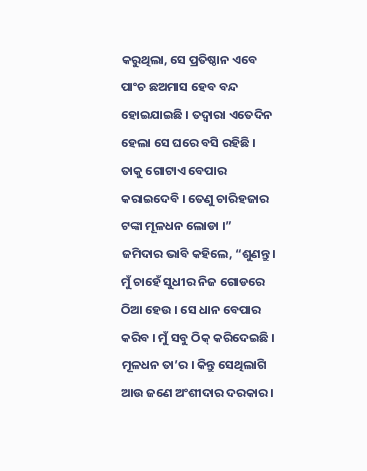କରୁଥିଲା, ସେ ପ୍ରତିଷ୍ଠାନ ଏବେ ପାଂଚ ଛଅମାସ ହେବ ବନ୍ଦ ହୋଇଯାଇଛି । ତଦ୍ୱାରା ଏତେଦିନ ହେଲା ସେ ଘରେ ବସି ରହିଛି । ତାକୁ ଗୋଟାଏ ବେପାର କରାଇଦେବି । ତେଣୁ ଚାରିହଜାର ଟଙ୍କା ମୂଳଧନ ଲୋଡା ।”
ଜମିଦାର ଭାବି କହିଲେ, “ଶୁଣନ୍ତୁ । ମୁଁ ଚାହେଁ ସୁଧୀର ନିଜ ଗୋଡରେ ଠିଆ ହେଉ । ସେ ଧାନ ବେପାର କରିବ । ମୁଁ ସବୁ ଠିକ୍ କରିଦେଇଛି । ମୂଳଧନ ତା’ର । କିନ୍ତୁ ସେଥିଲାଗି ଆଉ ଜଣେ ଅଂଶୀଦାର ଦରକାର ।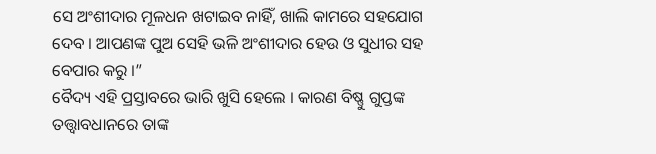ସେ ଅଂଶୀଦାର ମୂଳଧନ ଖଟାଇବ ନାହିଁ, ଖାଲି କାମରେ ସହଯୋଗ ଦେବ । ଆପଣଙ୍କ ପୁଅ ସେହି ଭଳି ଅଂଶୀଦାର ହେଉ ଓ ସୁଧୀର ସହ ବେପାର କରୁ ।”
ବୈଦ୍ୟ ଏହି ପ୍ରସ୍ତାବରେ ଭାରି ଖୁସି ହେଲେ । କାରଣ ବିଷ୍ଣୁ ଗୁପ୍ତଙ୍କ ତତ୍ତ୍ୱାବଧାନରେ ତାଙ୍କ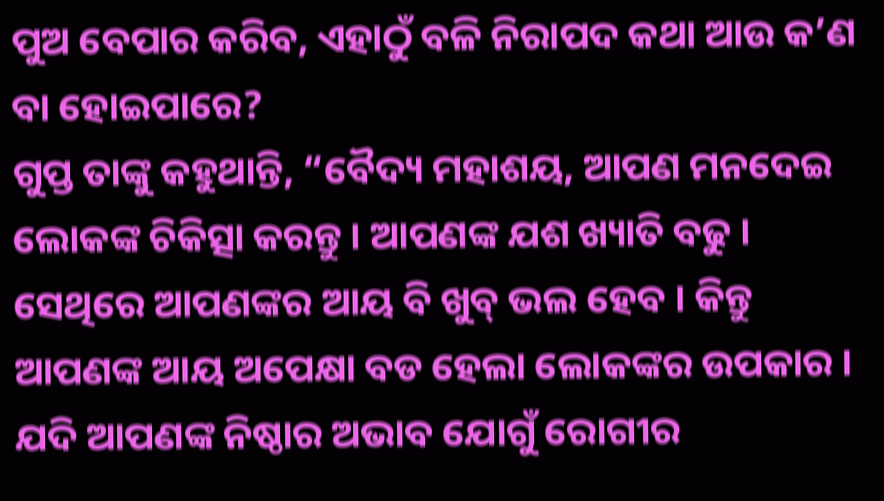ପୁଅ ବେପାର କରିବ, ଏହାଠୁଁ ବଳି ନିରାପଦ କଥା ଆଉ କ’ଣ ବା ହୋଇପାରେ?
ଗୁପ୍ତ ତାଙ୍କୁ କହୁଥାନ୍ତି, “ବୈଦ୍ୟ ମହାଶୟ, ଆପଣ ମନଦେଇ ଲୋକଙ୍କ ଚିକିତ୍ସା କରନ୍ତୁ । ଆପଣଙ୍କ ଯଶ ଖ୍ୟାତି ବଢୁ । ସେଥିରେ ଆପଣଙ୍କର ଆୟ ବି ଖୁବ୍ ଭଲ ହେବ । କିନ୍ତୁ ଆପଣଙ୍କ ଆୟ ଅପେକ୍ଷା ବଡ ହେଲା ଲୋକଙ୍କର ଉପକାର । ଯଦି ଆପଣଙ୍କ ନିଷ୍ଠାର ଅଭାବ ଯୋଗୁଁ ରୋଗୀର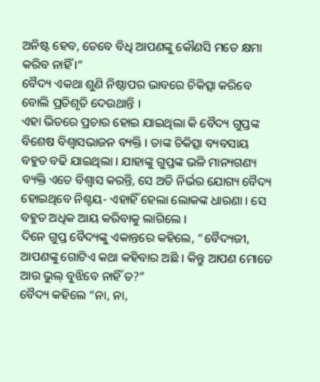ଅନିଷ୍ଟ ହେବ, ତେବେ ବିଧି ଆପଣଙ୍କୁ କୌଣସି ମତେ କ୍ଷମା କରିବ ନାହିଁ ।”
ବୈଦ୍ୟ ଏକଥା ଶୁଣି ନିଷ୍ଠାପର ଭାବରେ ଚିକିତ୍ସା କରିବେ ବୋଲି ପ୍ରତିଶୃତି ଦେଉଥାନ୍ତି ।
ଏହା ଭିତରେ ପ୍ରଚାର ହୋଇ ଯାଇଥିଲା କି ବୈଦ୍ୟ ଗୁପ୍ତଙ୍କ ବିଶେଷ ବିଶ୍ୱାସଭାଜନ ବ୍ୟକ୍ତି । ତାଙ୍କ ଚିକିତ୍ସା ବ୍ୟବସାୟ ବହୁତ ବଢି ଯାଇଥିଲା । ଯାହାଙ୍କୁ ଗୁପ୍ତଙ୍କ ଭଳି ମାନ୍ୟଗଣ୍ୟ ବ୍ୟକ୍ତି ଏତେ ବିଶ୍ୱାସ କରନ୍ତି, ସେ ଅତି ନିର୍ଭର ଯୋଗ୍ୟ ବୈଦ୍ୟ ହୋଇଥିବେ ନିଶ୍ଚୟ- ଏହାହିଁ ହେଲା ଲୋକଙ୍କ ଧାରଣା । ସେ ବହୁତ ଅଧିକ ଆୟ କରିବାକୁ ଲାଗିଲେ ।
ଦିନେ ଗୁପ୍ତ ବୈଦ୍ୟଙ୍କୁ ଏକାନ୍ତରେ କହିଲେ, “ବୈଦ୍ୟଜୀ, ଆପଣଙ୍କୁ ଗୋଟିଏ କଥା କହିବାର ଅଛି । କିନ୍ତୁ ଆପଣ ମୋତେ ଆଉ ଭୁଲ୍ ବୁଝିବେ ନାହିଁ ତ?”
ବୈଦ୍ୟ କହିଲେ “ନା, ନା,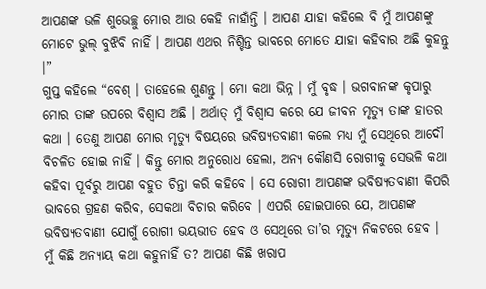ଆପଣଙ୍କ ଭଳି ଶୁଭେଚ୍ଛୁ ମୋର ଆଉ କେହି ନାହାଁନ୍ତି । ଆପଣ ଯାହା କହିଲେ ବି ମୁଁ ଆପଣଙ୍କୁ ମୋଟେ ଭୁଲ୍ ବୁଝିବି ନାହିଁ । ଆପଣ ଏଥର ନିଶ୍ଚିନ୍ତ ଭାବରେ ମୋତେ ଯାହା କହିବାର ଅଛି କୁହନ୍ତୁ ।”
ଗୁପ୍ତ କହିଲେ “ବେଶ୍ । ତାହେଲେ ଶୁଣନ୍ତୁ । ମୋ କଥା ଭିନ୍ନ । ମୁଁ ବୃଦ୍ଧ । ଭଗବାନଙ୍କ କୃପାରୁ ମୋର ତାଙ୍କ ଉପରେ ବିଶ୍ୱାସ ଅଛି । ଅର୍ଥାତ୍ ମୁଁ ବିଶ୍ୱାସ କରେ ଯେ ଜୀବନ ମୃତ୍ୟୁ ତାଙ୍କ ହାତର କଥା । ତେଣୁ ଆପଣ ମୋର ମୃତ୍ୟୁ ବିଷୟରେ ଭବିଷ୍ୟତବାଣୀ କଲେ ମଧ୍ୟ ମୁଁ ସେଥିରେ ଆଦୌ ବିଚଳିତ ହୋଇ ନାହିଁ । କିନ୍ତୁ ମୋର ଅନୁରୋଧ ହେଲା, ଅନ୍ୟ କୌଣସି ରୋଗୀକୁ ସେଭଳି କଥା କହିବା ପୂର୍ବରୁ ଆପଣ ବହୁତ ଚିନ୍ତା କରି କହିବେ । ସେ ରୋଗୀ ଆପଣଙ୍କ ଭବିଷ୍ୟତବାଣୀ କିପରି ଭାବରେ ଗ୍ରହଣ କରିବ, ସେକଥା ବିଚାର କରିବେ । ଏପରି ହୋଇପାରେ ଯେ, ଆପଣଙ୍କ ଭବିଷ୍ୟତବାଣୀ ଯୋଗୁଁ ରୋଗୀ ଭୟଭୀତ ହେବ ଓ ସେଥିରେ ତା’ର ମୃତ୍ୟୁ ନିକଟରେ ହେବ । ମୁଁ କିଛି ଅନ୍ୟାୟ କଥା କହୁନାହିଁ ତ? ଆପଣ କିଛି ଖରାପ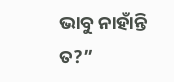ଭାବୁ ନାହାଁନ୍ତି ତ?”